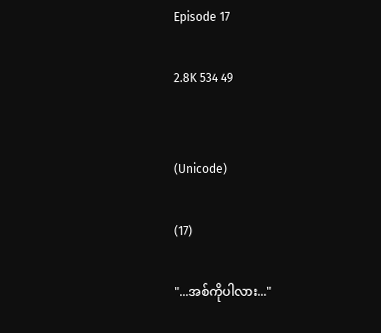Episode 17

2.8K 534 49


(Unicode)

(17)

"...အစ်ကိုပါလား..."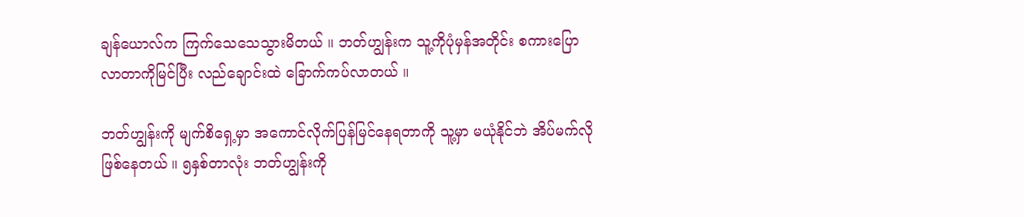ချန်ယောလ်က ကြက်သေသေသွားမိတယ် ။ ဘတ်ဟျွန်းက သူ့ကိုပုံမှန်အတိုင်း စကားပြောလာတာကိုမြင်ပြီး လည်ချောင်းထဲ ခြောက်ကပ်လာတယ် ။

ဘတ်ဟျွန်းကို မျက်စိရှေ့မှာ အကောင်လိုက်ပြန်မြင်နေရတာကို သူ့မှာ မယုံနိုင်ဘဲ အိပ်မက်လိုဖြစ်နေတယ် ။ ၅နှစ်တာလုံး ဘတ်ဟျွန်းကို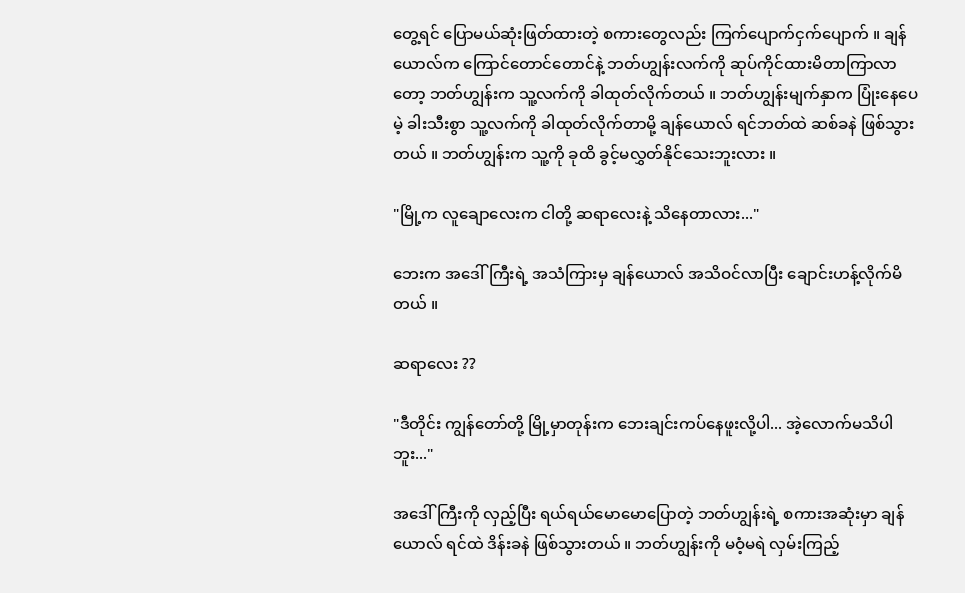တွေ့ရင် ပြောမယ်ဆုံးဖြတ်ထားတဲ့ စကားတွေလည်း ကြက်ပျောက်ငှက်ပျောက် ။ ချန်ယောလ်က ကြောင်တောင်တောင်နဲ့ ဘတ်ဟျွန်းလက်ကို ဆုပ်ကိုင်ထားမိတာကြာလာတော့ ဘတ်ဟျွန်းက သူ့လက်ကို ခါထုတ်လိုက်တယ် ။ ဘတ်ဟျွန်းမျက်နှာက ပြုံးနေပေမဲ့ ခါးသီးစွာ သူ့လက်ကို ခါထုတ်လိုက်တာမို့ ချန်ယောလ် ရင်ဘတ်ထဲ ဆစ်ခနဲ ဖြစ်သွားတယ် ။ ဘတ်ဟျွန်းက သူ့ကို ခုထိ ခွင့်မလွှတ်နိုင်သေးဘူးလား ။

"မြို့က လူချောလေးက ငါတို့ ဆရာလေးနဲ့ သိနေတာလား..."

ဘေးက အဒေါ်ကြီးရဲ့ အသံကြားမှ ချန်ယောလ် အသိဝင်လာပြီး ချောင်းဟန့်လိုက်မိတယ် ။

ဆရာလေး ??

"ဒီတိုင်း ကျွန်တော်တို့ မြို့မှာတုန်းက ဘေးချင်းကပ်နေဖူးလို့ပါ... အဲ့လောက်မသိပါဘူး..."

အဒေါ်ကြီးကို လှည့်ပြီး ရယ်ရယ်မောမောပြောတဲ့ ဘတ်ဟျွန်းရဲ့ စကားအဆုံးမှာ ချန်ယောလ် ရင်ထဲ ဒိန်းခနဲ ဖြစ်သွားတယ် ။ ဘတ်ဟျွန်းကို မဝံ့မရဲ လှမ်းကြည့်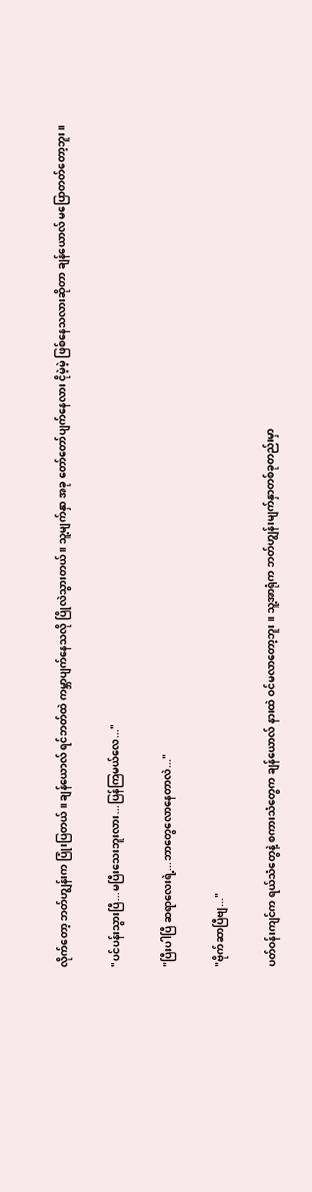လိုက်တော့ ဘတ်ဟျွန်းက ပြုံးပြတယ် ။ ချန်ယောလ် ရင်ဘတ်ထဲ ကမ္ဘာပျက်နေသလို ပြိုလဲသွားတယ် ။ သူ့မျက်နှာ အခု တော်တော်ပျက်နေလား ငိုမဲ့မဲ့ ဖြစ်နေသလားဆိုတာ ချန်ယောလ် မပြောတတ်တော့ဘူး ။

"ပင်ပန်းသွားပြီ...မပြီးသေးဘူးလား...ပြန်ကြမယ်လေ..."

"ပြီးပါပြီ ဆရာလေးရဲ့...ဘာတွေလောနေတာလဲ..."

"ဗိုက်ဆာပြီဗျ..."

ပတ်ဝန်းကျင်က ရယ်သံတွေနဲ့ စကားသံတွေက ချန်ယောလ် နားထဲ ဝင်မလာတော့ဘူး ။ သူ့အာရုံက ဘတ်ဟျွန်းမျက်နှာတစ်ခုတည်းမှာ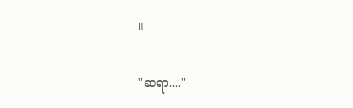။

"ဆရာ...."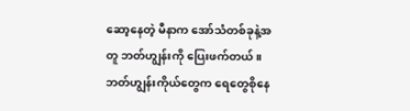ဆော့နေတဲ့ မီနာက အော်သံတစ်ခုနဲ့အတူ ဘတ်ဟျွန်းကို ပြေးဖက်တယ် ။ ဘတ်ဟျွန်းကိုယ်တွေက ရေတွေစိုနေ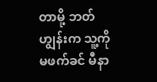တာမို့ ဘတ်ဟျွန်းက သူ့ကိုမဖက်ခင် မီနာ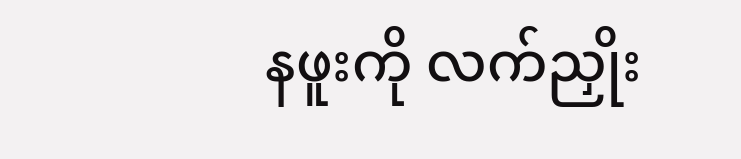နဖူးကို လက်ညှိုး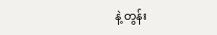နဲ့ တွန်း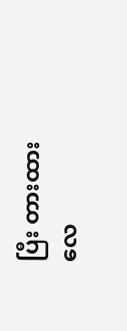ပြီး တားထားလေ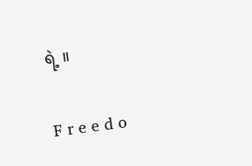ရဲ့ ။

F r e e d o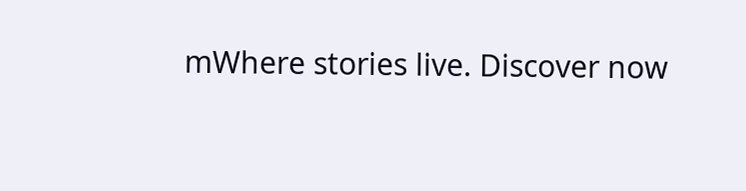mWhere stories live. Discover now